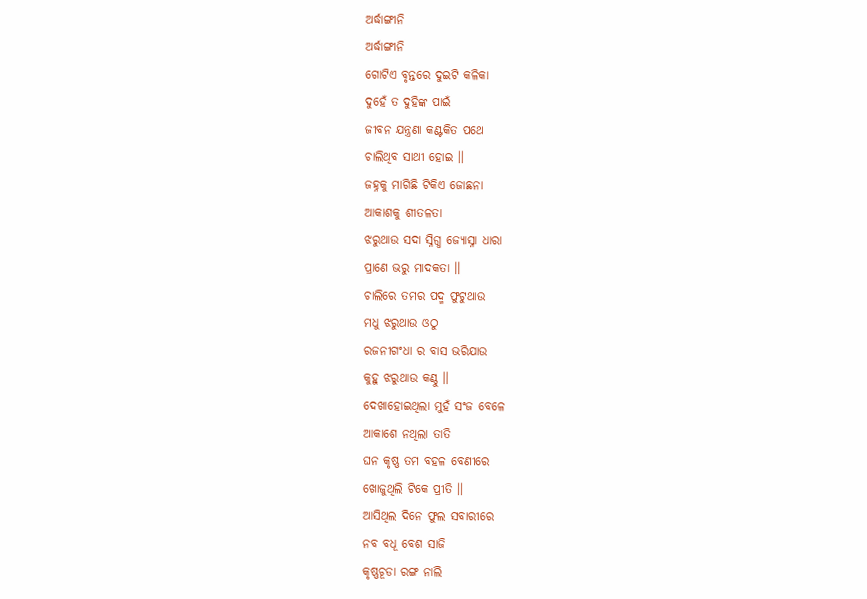ଅର୍ଦ୍ଧାଙ୍ଗୀନି
ଅର୍ଦ୍ଧାଙ୍ଗୀନି
ଗୋଟିଏ ବୃନ୍ତରେ ଦୁଇଟି କଳିକା
ଦୁହେଁ ତ ଦୁହିଙ୍କ ପାଇଁ
ଜୀବନ ଯନ୍ତ୍ରଣା କଣ୍ଟକିତ ପଥେ
ଚାଲିଥିବ ସାଥୀ ହୋଇ ।।
ଜହ୍ନକୁ ମାଗିଛି ଟିକିଏ ଜୋଛନା
ଆକାଶକୁ ଶୀତଳତା
ଝରୁଥାଉ ସଦା ସ୍ନିଗ୍ଧ ଜ୍ୟୋସ୍ନା ଧାରା
ପ୍ରାଣେ ଭରୁ ମାଦକତା ।।
ଚାଲିରେ ତମର ପଦ୍ମ ଫୁଟୁଥାଉ
ମଧୁ ଝରୁଥାଉ ଓଠୁ
ରଜନୀଗଂଧା ର ବାସ ଭରିଯାଉ
କୁହୁ ଝରୁଥାଉ କଣ୍ଠୁ ।।
ଦେଖାହୋଇଥିଲା ମୁହଁ ସଂଜ ବେଳେ
ଆକାଶେ ନଥିଲା ତାତି
ଘନ କୃଷ୍ଣ ତମ ବହଳ ବେଣୀରେ
ଖୋଜୁଥିଲି ଟିକେ ପ୍ରୀତି ।।
ଆସିଥିଲ ଦିନେ ଫୁଲ ସବାରୀରେ
ନବ ବଧୂ ବେଶ ସାଜି
କୃଷ୍ଣଚୂଡା ରଙ୍ଗ ନାଲି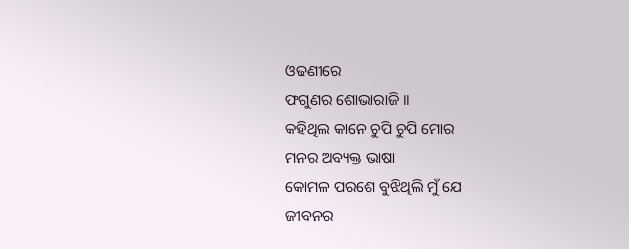ଓଢଣୀରେ
ଫଗୁଣର ଶୋଭାରାଜି ।।
କହିଥିଲ କାନେ ଚୁପି ଚୁପି ମୋର
ମନର ଅବ୍ୟକ୍ତ ଭାଷା
କୋମଳ ପରଶେ ବୁଝିଥିଲି ମୁଁ ଯେ
ଜୀବନର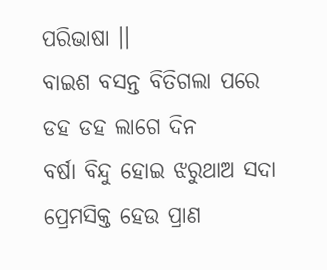ପରିଭାଷା ।।
ବାଇଶ ବସନ୍ତ ବିତିଗଲା ପରେ
ଡହ ଡହ ଲାଗେ ଦିନ
ବର୍ଷା ବିନ୍ଦୁ ହୋଇ ଝରୁଥାଅ ସଦା
ପ୍ରେମସିକ୍ତ ହେଉ ପ୍ରାଣ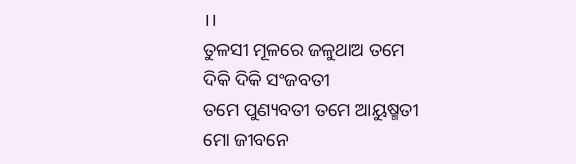।।
ତୁଳସୀ ମୂଳରେ ଜଳୁଥାଅ ତମେ
ଦିକି ଦିକି ସଂଜବତୀ
ତମେ ପୁଣ୍ୟବତୀ ତମେ ଆୟୁଷ୍ମତୀ
ମୋ ଜୀବନେ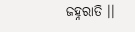ଜହ୍ନରାତି ।।